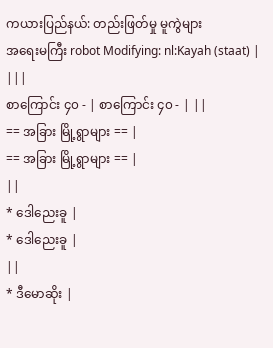ကယားပြည်နယ်: တည်းဖြတ်မှု မူကွဲများ
အရေးမကြီး robot Modifying: nl:Kayah (staat) |
|||
စာကြောင်း ၄၀ - | စာကြောင်း ၄၀ - | ||
== အခြား မြို့ရွာများ == |
== အခြား မြို့ရွာများ == |
||
* ဒေါညေးခူ |
* ဒေါညေးခူ |
||
* ဒီမောဆိုး |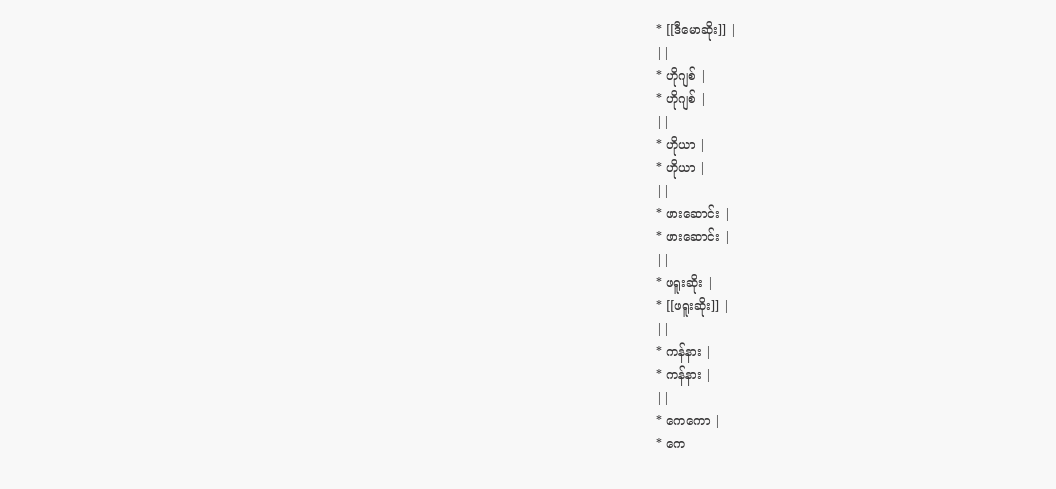* [[ဒီမောဆိုး]] |
||
* ဟိုဂျစ် |
* ဟိုဂျစ် |
||
* ဟိုယာ |
* ဟိုယာ |
||
* ဖားဆောင်း |
* ဖားဆောင်း |
||
* ဖရူးဆိုး |
* [[ဖရူးဆိုး]] |
||
* ကန်နား |
* ကန်နား |
||
* ကေကော |
* ကေ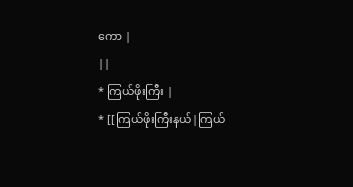ကော |
||
* ကြယ်ဖိုးကြီး |
* [[ကြယ်ဖိုးကြီးနယ်|ကြယ်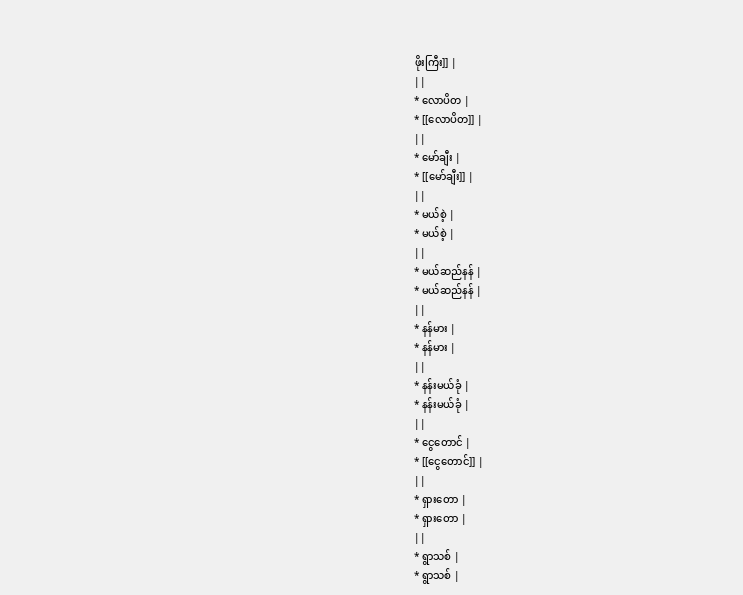ဖိုးကြီး]] |
||
* လောပိတ |
* [[လောပိတ]] |
||
* မော်ချီး |
* [[မော်ချီး]] |
||
* မယ်စဲ့ |
* မယ်စဲ့ |
||
* မယ်ဆည်နန် |
* မယ်ဆည်နန် |
||
* နန်မား |
* နန်မား |
||
* နန်းမယ်ခုံ |
* နန်းမယ်ခုံ |
||
* ငွေတောင် |
* [[ငွေတောင်]] |
||
* ရှားတော |
* ရှားတော |
||
* ရွာသစ် |
* ရွာသစ် |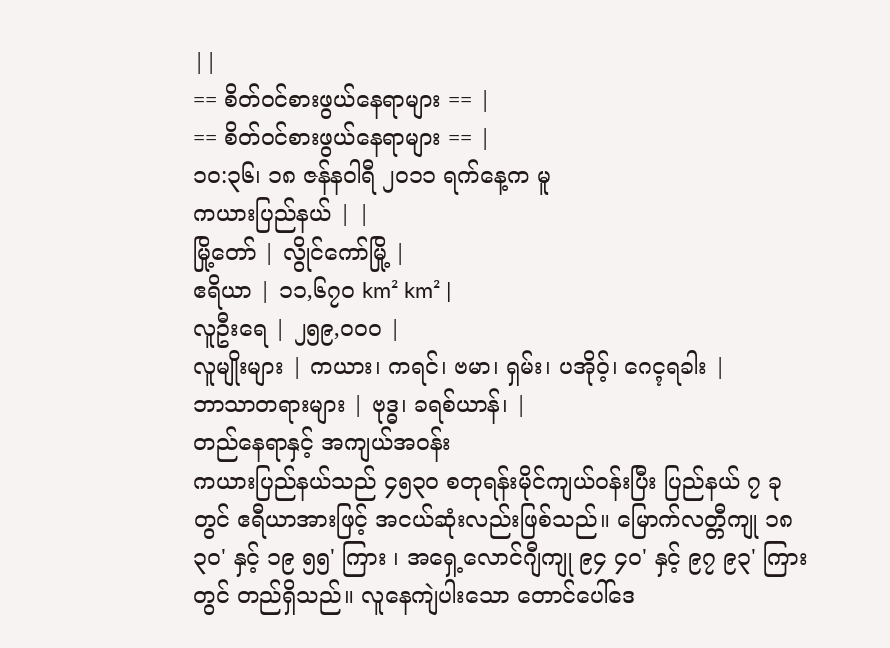||
== စိတ်ဝင်စားဖွယ်နေရာများ == |
== စိတ်ဝင်စားဖွယ်နေရာများ == |
၁၀:၃၆၊ ၁၈ ဇန်နဝါရီ ၂၀၁၁ ရက်နေ့က မူ
ကယားပြည်နယ် | |
မြို့တော် | လွိုင်ကော်မြို့ |
ဧရိယာ | ၁၁,၆၇၀ km² km² |
လူဦးရေ | ၂၅၉,၀၀၀ |
လူမျိုးများ | ကယား၊ ကရင်၊ ဗမာ၊ ရှမ်း၊ ပအိုဝ့်၊ ဂေၚရခါး |
ဘာသာတရားများ | ဗုဒ္ဓ၊ ခရစ်ယာန်၊ |
တည်နေရာနှင့် အကျယ်အဝန်း
ကယားပြည်နယ်သည် ၄၅၃၀ စတုရန်းမိုင်ကျယ်ဝန်းပြီး ပြည်နယ် ၇ ခုတွင် ဧရီယာအားဖြင့် အငယ်ဆုံးလည်းဖြစ်သည်။ မြောက်လတ္တီကျု ၁၈ ၃၀' နှင့် ၁၉ ၅၅' ကြား ၊ အရှေ့လောင်ဂျီကျု ၉၄ ၄၀' နှင့် ၉၇ ၉၃' ကြားတွင် တည်ရှိသည်။ လူနေကျဲပါးသော တောင်ပေါ်ဒေ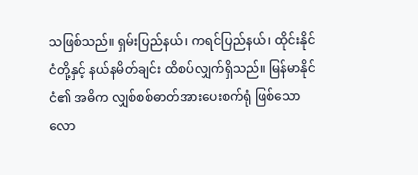သဖြစ်သည်။ ရှမ်းပြည်နယ်၊ ကရင်ပြည်နယ်၊ ထိုင်းနိုင်ငံတို့နှင့် နယ်နမိတ်ချင်း ထိစပ်လျှက်ရှိသည်။ မြန်မာနိုင်ငံ၏ အဓိက လျှစ်စစ်ဓာတ်အားပေးစက်ရုံ ဖြစ်သော လော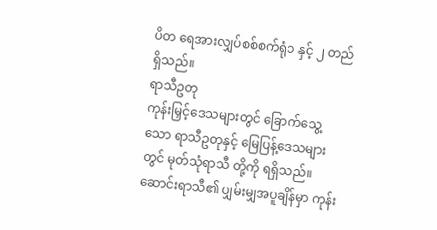ပိတ ရေအားလျှပ်စစ်စက်ရုံ၁ နှင့် ၂ တည်ရှိသည်။
ရာသီဥတု
ကုန်းမြှင့်ဒေသများတွင် ခြောက်သွေ့သော ရာသီဥတုနှင့် မြေပြန့်ဒေသများတွင် မုတ်သုံရာသီ တို့ကို ရရှိသည်။ဆောင်းရာသီ၏ ပျှမ်းမျှအပူချိန်မှာ ကုန်း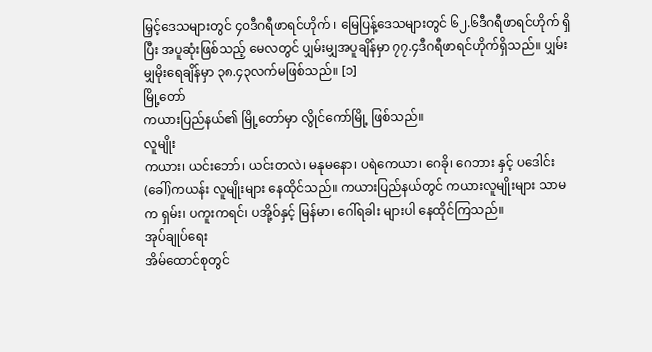မြှင့်ဒေသများတွင် ၄၀ဒီဂရီဖာရင်ဟိုက် ၊ မြေပြန့်ဒေသများတွင် ၆၂.၆ဒီဂရီဖာရင်ဟိုက် ရှိပြီး အပူဆုံးဖြစ်သည့် မေလတွင် ပျှမ်းမျှအပူချိန်မှာ ၇၇.၄ဒီဂရီဖာရင်ဟိုက်ရှိသည်။ ပျှမ်းမျှမိုးရေချိန်မှာ ၃၈.၄၃လက်မဖြစ်သည်။ [၁]
မြို့တော်
ကယားပြည်နယ်၏ မြို့တော်မှာ လွိုင်ကော်မြို့ ဖြစ်သည်။
လူမျိုး
ကယား၊ ယင်းဘော်၊ ယင်းတလဲ၊ မနုမနော၊ ပရဲကေယာ၊ ဂေခို၊ ဂေဘား နှင့် ပဒေါင်း(ခေါ်)ကယန်း လူမျိုးများ နေထိုင်သည်။ ကယားပြည်နယ်တွင် ကယားလူမျိုးများ သာမက ရှမ်း၊ ပကူးကရင်၊ ပအို့ဝ်နှင့် မြန်မာ၊ ဂေါ်ရခါး များပါ နေထိုင်ကြသည်။
အုပ်ချုပ်ရေး
အိမ်ထောင်စုတွင်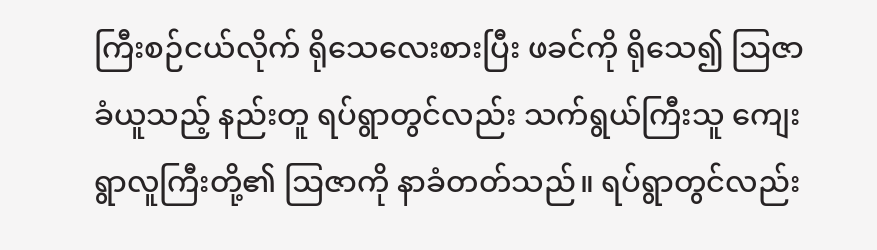ကြီးစဉ်ငယ်လိုက် ရိုသေလေးစားပြီး ဖခင်ကို ရိုသေ၍ ဩဇာခံယူသည့် နည်းတူ ရပ်ရွာတွင်လည်း သက်ရွယ်ကြီးသူ ကျေးရွာလူကြီးတို့၏ ဩဇာကို နာခံတတ်သည်။ ရပ်ရွာတွင်လည်း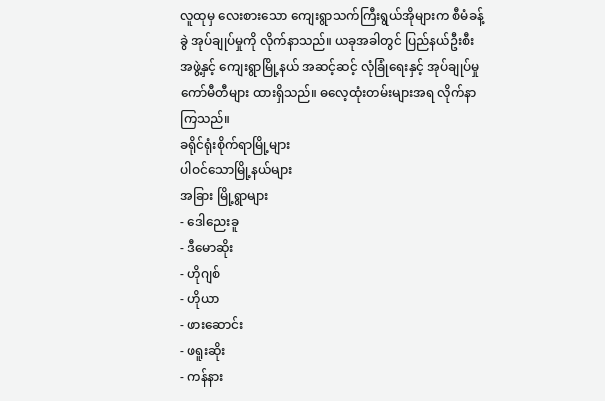လူထုမှ လေးစားသော ကျေးရွာသက်ကြီးရွယ်အိုများက စီမံခန့်ခွဲ အုပ်ချုပ်မှုကို လိုက်နာသည်။ ယခုအခါတွင် ပြည်နယ်ဦးစီးအဖွဲ့နှင့် ကျေးရွာမြို့နယ် အဆင့်ဆင့် လုံခြုံရေးနှင့် အုပ်ချုပ်မှုကော်မီတီများ ထားရှိသည်။ ဓလေ့ထုံးတမ်းများအရ လိုက်နာကြသည်။
ခရိုင်ရုံးစိုက်ရာမြို့များ
ပါဝင်သောမြို့နယ်များ
အခြား မြို့ရွာများ
- ဒေါညေးခူ
- ဒီမောဆိုး
- ဟိုဂျစ်
- ဟိုယာ
- ဖားဆောင်း
- ဖရူးဆိုး
- ကန်နား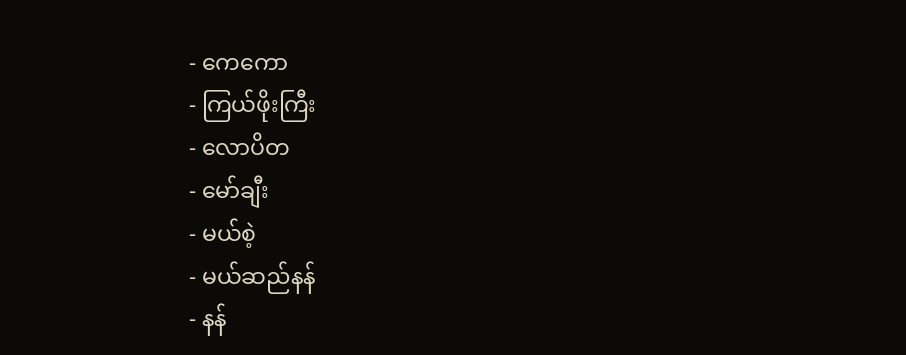- ကေကော
- ကြယ်ဖိုးကြီး
- လောပိတ
- မော်ချီး
- မယ်စဲ့
- မယ်ဆည်နန်
- နန်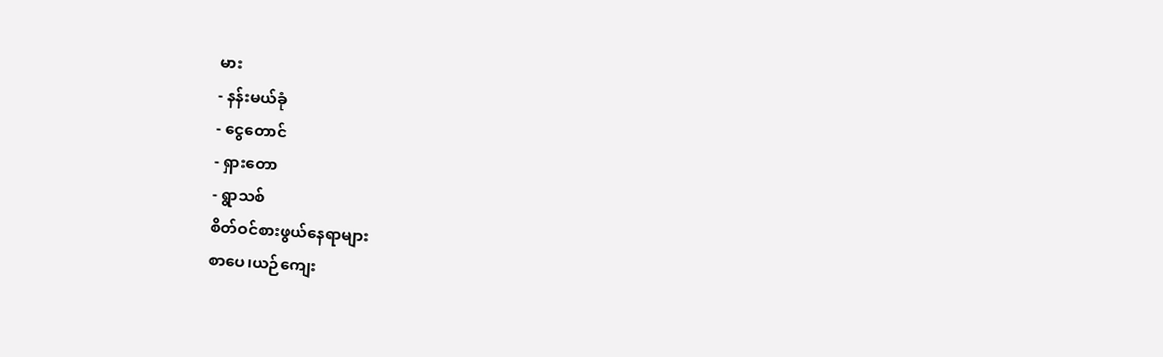မား
- နန်းမယ်ခုံ
- ငွေတောင်
- ရှားတော
- ရွာသစ်
စိတ်ဝင်စားဖွယ်နေရာများ
စာပေ၊ယဉ်ကျေး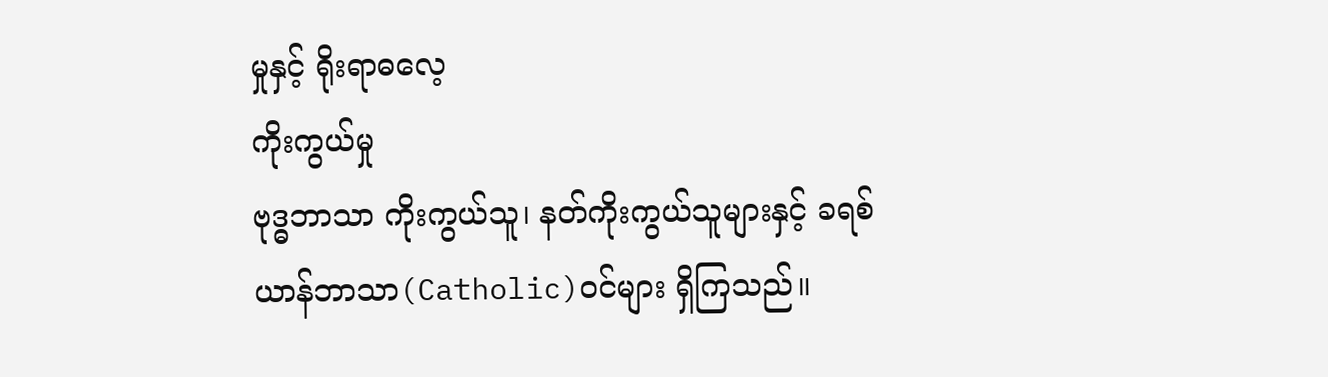မှုနှင့် ရိုးရာဓလေ့
ကိုးကွယ်မှု
ဗုဒ္ဓဘာသာ ကိုးကွယ်သူ၊ နတ်ကိုးကွယ်သူများနှင့် ခရစ်ယာန်ဘာသာ(Catholic)ဝင်များ ရှိကြသည်။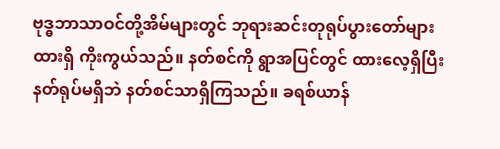ဗုဒ္ဓဘာသာဝင်တို့အိမ်များတွင် ဘုရားဆင်းတုရုပ်ပွားတော်များ ထားရှိ ကိုးကွယ်သည်။ နတ်စင်ကို ရွာအပြင်တွင် ထားလေ့ရှိပြီး နတ်ရုပ်မရှိဘဲ နတ်စင်သာရှိကြသည်။ ခရစ်ယာန်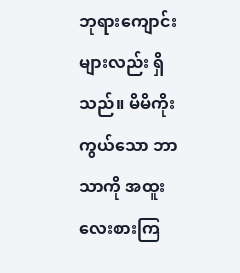ဘုရားကျောင်းများလည်း ရှိသည်။ မိမိကိုးကွယ်သော ဘာသာကို အထူးလေးစားကြ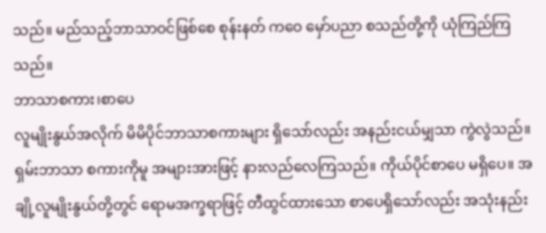သည်။ မည်သည့်ဘာသာဝင်ဖြစ်စေ စုန်းနတ် ကဝေ မှော်ပညာ စသည်တို့ကို ယုံကြည်ကြသည်။
ဘာသာစကား၊စာပေ
လူမျိုးနွယ်အလိုက် မိမိပိုင်ဘာသာစကားများ ရှိသော်လည်း အနည်းငယ်မျှသာ ကွဲလွဲသည်။ ရှမ်းဘာသာ စကားကိုမူ အများအားဖြင့် နားလည်လေကြသည်။ ကိုယ်ပိုင်စာပေ မရှိပေ။ အချို့လူမျိုးနွယ်တို့တွင် ရောမအက္ခရာဖြင့် တီထွင်ထားသော စာပေရှိသော်လည်း အသုံးနည်း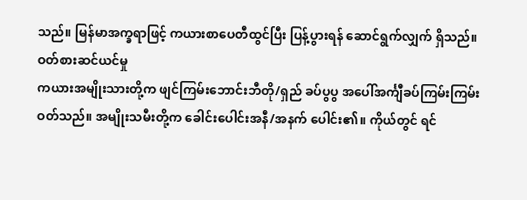သည်။ မြန်မာအက္ခရာဖြင့် ကယားစာပေတီထွင်ပြီး ပြန့်ပွားရန် ဆောင်ရွက်လျှက် ရှိသည်။
ဝတ်စားဆင်ယင်မှု
ကယားအမျိုးသားတို့က ဖျင်ကြမ်းဘောင်းဘီတို/ရှည် ခပ်ပွပွ အပေါ်အင်္ကျီခပ်ကြမ်းကြမ်းဝတ်သည်။ အမျိုးသမီးတို့က ခေါင်းပေါင်းအနီ/အနက် ပေါင်း၏။ ကိုယ်တွင် ရင်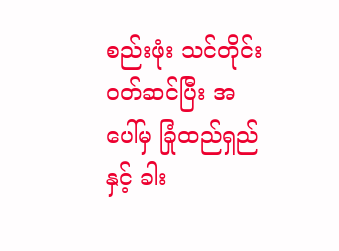စည်းဖုံး သင်တိုင်းဝတ်ဆင်ပြီး အပေါ်မှ ခြုံထည်ရှည်နှင့် ခါး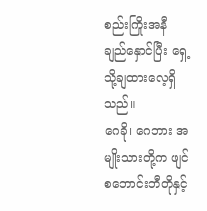စည်းကြိုးအနီ ချည်နှောင်ပြီး ရှေ့သို့ချထားလေ့ရှိသည်။
ဂေခို၊ ဂေဘား အမျိုးသားတို့က ဖျင်စဘောင်းဘီတိုနှင့်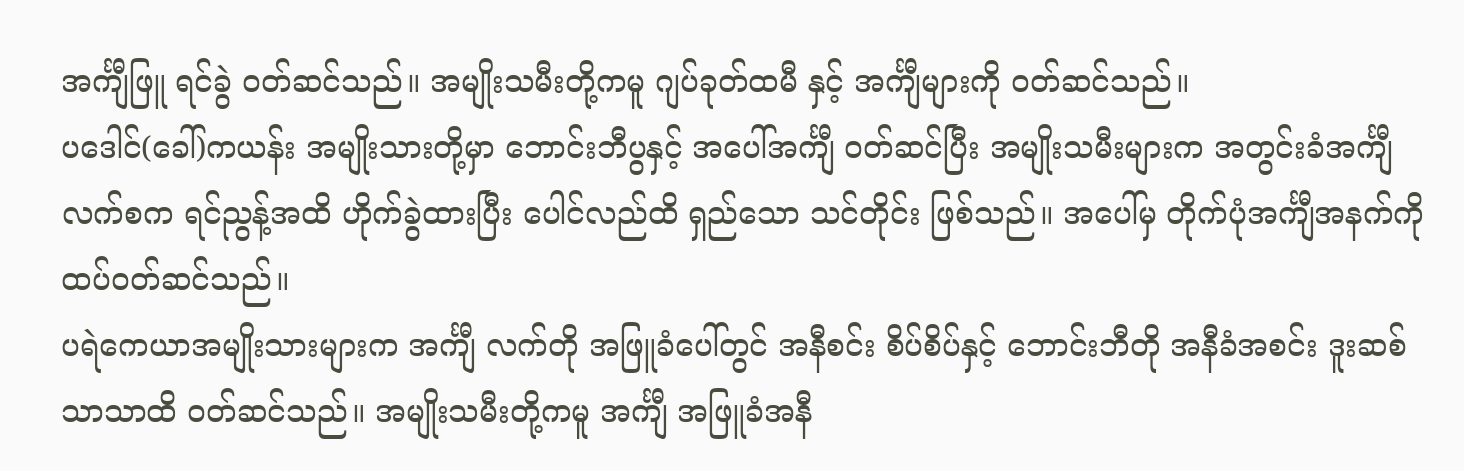အင်္ကျီဖြူ ရင်ခွဲ ဝတ်ဆင်သည်။ အမျိုးသမီးတို့ကမူ ဂျပ်ခုတ်ထမီ နှင့် အင်္ကျီများကို ဝတ်ဆင်သည်။
ပဒေါင်(ခေါ်)ကယန်း အမျိုးသားတို့မှာ ဘောင်းဘီပွနှင့် အပေါ်အင်္ကျီ ဝတ်ဆင်ပြီး အမျိုးသမီးများက အတွင်းခံအင်္ကျီ လက်စက ရင်ညွန့်အထိ ဟိုက်ခွဲထားပြီး ပေါင်လည်ထိ ရှည်သော သင်တိုင်း ဖြစ်သည်။ အပေါ်မှ တိုက်ပုံအင်္ကျီအနက်ကို ထပ်ဝတ်ဆင်သည်။
ပရဲကေယာအမျိုးသားများက အင်္ကျီ လက်တို အဖြူခံပေါ်တွင် အနီစင်း စိပ်စိပ်နှင့် ဘောင်းဘီတို အနီခံအစင်း ဒူးဆစ်သာသာထိ ဝတ်ဆင်သည်။ အမျိုးသမီးတို့ကမူ အင်္ကျီ အဖြူခံအနီ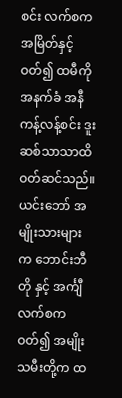စင်း လက်စက အမြိတ်နှင့်ဝတ်၍ ထမီကို အနက်ခံ အနီကန့်လန့်စင်း ဒူးဆစ်သာသာထိ ဝတ်ဆင်သည်။
ယင်းဘော် အမျိုးသားများက ဘောင်းဘီတို နှင့် အင်္ကျီလက်စက ဝတ်၍ အမျိုးသမီးတို့က ထ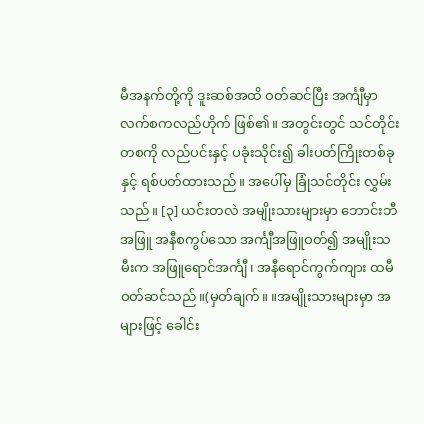မီအနက်တို့ကို ဒူးဆစ်အထိ ဝတ်ဆင်ပြီး အင်္ကျီမှာ လက်စကလည်ဟိုက် ဖြစ်၏။ အတွင်းတွင် သင်တိုင်းတစကို လည်ပင်းနှင့် ပခုံးသိုင်း၍ ခါးပတ်ကြိုးတစ်ခုနှင့် ရစ်ပတ်ထားသည်။ အပေါ်မှ ခြုံသင်တိုင်း လွှမ်းသည်။ [၃] ယင်းတလဲ အမျိုးသားများမှာ ဘောင်းဘီအဖြူ အနီစကွပ်သော အင်္ကျီအဖြူဝတ်၍ အမျိုးသမီးက အဖြူရောင်အင်္ကျီ၊ အနီရောင်ကွက်ကျား ထမီဝတ်ဆင်သည်။(မှတ်ချက်။ ။အမျိုးသားများမှာ အများဖြင့် ခေါင်း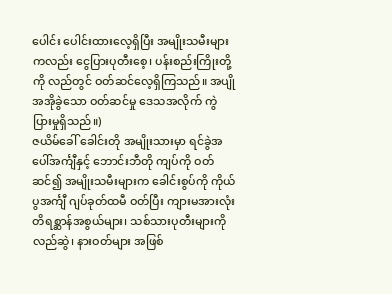ပေါင်း ပေါင်းထားလေ့ရှိပြီး အမျိုးသမီးများကလည်း ငွေပြားပုတီးစေ့၊ ပန်းစည်းကြိုးတို့ကို လည်တွင် ဝတ်ဆင်လေ့ရှိကြသည်။ အပျိုအအိုခွဲသော ဝတ်ဆင်မှု ဒေသအလိုက် ကွဲပြားမှုရှိသည်။)
ဇယိမ်ခေါ် ခေါင်းတို အမျိုးသားမှာ ရင်ခွဲအပေါ်အင်္ကျီနှင့် ဘောင်းဘီတို ကျပ်ကို ဝတ်ဆင်၍ အမျိုးသမီးများက ခေါင်းစွပ်ကို ကိုယ်ပွအင်္ကျီ ဂျပ်ခုတ်ထမီ ဝတ်ပြီး ကျားမအားလုံး တိရစ္ဆာန်အစွယ်များ၊ သစ်သားပုတီးများကို လည်ဆွဲ၊ နားဝတ်များ အဖြစ်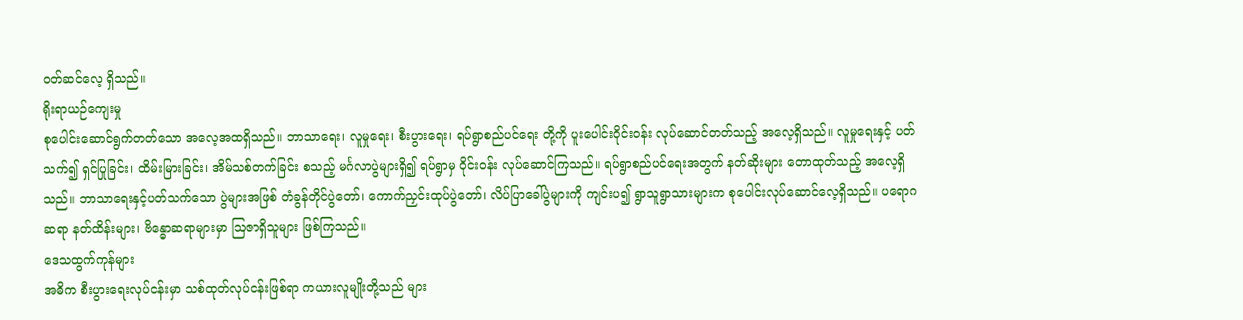ဝတ်ဆင်လေ့ ရှိသည်။
ရိုးရာယဉ်ကျေးမှု
စုပေါင်းဆောင်ရွက်တတ်သော အလေ့အထရှိသည်။ ဘာသာရေး၊ လူမှုရေး၊ စီးပွားရေး၊ ရပ်ရွာစည်ပင်ရေး တို့ကို ပူးပေါင်းဝိုင်းဝန်း လုပ်ဆောင်တတ်သည့် အလေ့ရှိသည်။ လူမှုရေးနှင့် ပတ်သက်၍ ရှင်ပြုခြင်း၊ ထိမ်းမြားခြင်း၊ အိမ်သစ်တက်ခြင်း စသည့် မင်္ဂလာပွဲများရှိ၍ ရပ်ရွာမှ ဝိုင်းဝန်း လုပ်ဆောင်ကြသည်။ ရပ်ရွာစည်ပင်ရေးအတွက် နတ်ဆိုးများ တောထုတ်သည့် အလေ့ရှိသည်။ ဘာသာရေးနှင့်ပတ်သက်သော ပွဲများအဖြစ် တံခွန်တိုင်ပွဲတော်၊ ကောက်ညှင်းထုပ်ပွဲတော်၊ လိပ်ပြာခေါ်ပွဲများကို ကျင်းပ၍ ရွာသူရွာသားများက စုပေါင်းလုပ်ဆောင်လေ့ရှိသည်။ ပရောဂဆရာ နတ်ထိန်းများ၊ ဗိန္ဓောဆရာများမှာ ဩဇာရှိသူများ ဖြစ်ကြသည်။
ဒေသထွက်ကုန်များ
အဓိက စီးပွားရေးလုပ်ငန်းမှာ သစ်ထုတ်လုပ်ငန်းဖြစ်ရာ ကယားလူမျိုးတို့သည် များ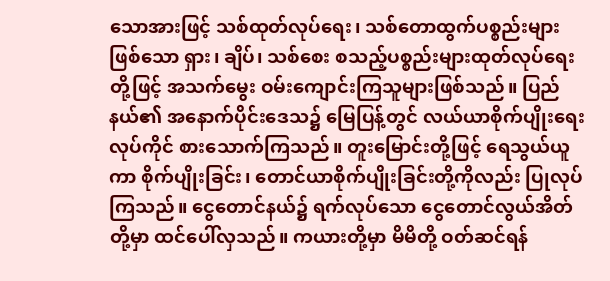သောအားဖြင့် သစ်ထုတ်လုပ်ရေး၊ သစ်တောထွက်ပစ္စည်းများဖြစ်သော ရှား၊ ချိပ်၊ သစ်စေး စသည့်ပစ္စည်းများထုတ်လုပ်ရေးတို့ဖြင့် အသက်မွေး ဝမ်းကျောင်းကြသူများဖြစ်သည်။ ပြည်နယ်၏ အနောက်ပိုင်းဒေသ၌ မြေပြန့်တွင် လယ်ယာစိုက်ပျိုးရေးလုပ်ကိုင် စားသောက်ကြသည်။ တူးမြောင်းတို့ဖြင့် ရေသွယ်ယူကာ စိုက်ပျိုးခြင်း၊ တောင်ယာစိုက်ပျိုးခြင်းတို့ကိုလည်း ပြုလုပ်ကြသည်။ ငွေတောင်နယ်၌ ရက်လုပ်သော ငွေတောင်လွယ်အိတ်တို့မှာ ထင်ပေါ်လှသည်။ ကယားတို့မှာ မိမိတို့ ဝတ်ဆင်ရန်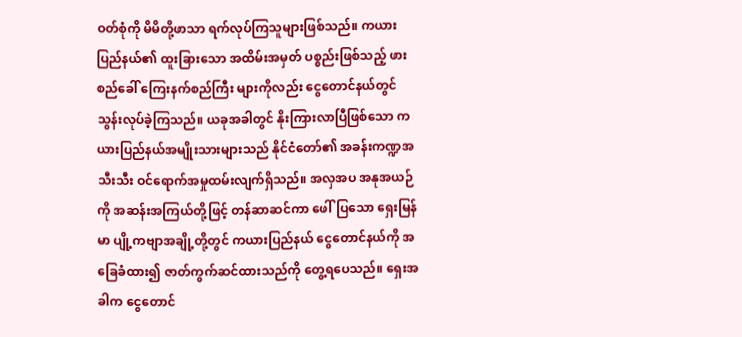ဝတ်စုံကို မိမိတို့ဖာသာ ရက်လုပ်ကြသူများဖြစ်သည်။ ကယားပြည်နယ်၏ ထူးခြားသော အထိမ်းအမှတ် ပစ္စည်းဖြစ်သည့် ဖားစည်ခေါ် ကြေးနက်စည်ကြီး များကိုလည်း ငွေတောင်နယ်တွင် သွန်းလုပ်ခဲ့ကြသည်။ ယခုအခါတွင် နိုးကြားလာပြီဖြစ်သော ကယားပြည်နယ်အမျိုးသားများသည် နိုင်ငံတော်၏ အခန်းကဏ္ဍအသီးသီး ဝင်ရောက်အမှုထမ်းလျက်ရှိသည်။ အလှအပ အနုအယဉ်ကို အဆန်းအကြယ်တို့ဖြင့် တန်ဆာဆင်ကာ ဖေါ်ပြသော ရှေးမြန်မာ ပျို့ကဗျာအချို့တို့တွင် ကယားပြည်နယ် ငွေတောင်နယ်ကို အခြေခံထား၍ ဇာတ်ကွက်ဆင်ထားသည်ကို တွေ့ရပေသည်။ ရှေးအခါက ငွေတောင်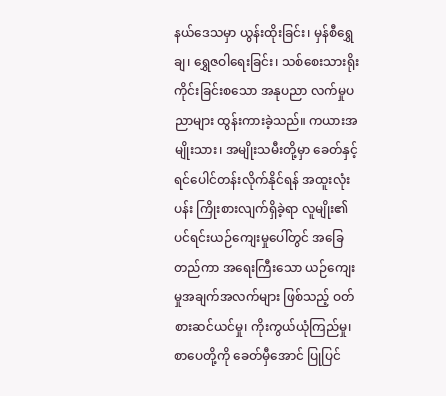နယ်ဒေသမှာ ယွန်းထိုးခြင်း၊ မှန်စီရွှေချ၊ ရွှေဇဝါရေးခြင်း၊ သစ်စေးသားရိုးကိုင်းခြင်းစသော အနုပညာ လက်မှုပညာများ ထွန်းကားခဲ့သည်။ ကယားအမျိုးသား၊ အမျိုးသမီးတို့မှာ ခေတ်နှင့် ရင်ပေါင်တန်းလိုက်နိုင်ရန် အထူးလုံးပန်း ကြိုးစားလျက်ရှိခဲ့ရာ လူမျိုး၏ ပင်ရင်းယဉ်ကျေးမှုပေါ်တွင် အခြေတည်ကာ အရေးကြီးသော ယဉ်ကျေးမှုအချက်အလက်များ ဖြစ်သည့် ဝတ်စားဆင်ယင်မှု၊ ကိုးကွယ်ယုံကြည်မှု၊ စာပေတို့ကို ခေတ်မှီအောင် ပြုပြင်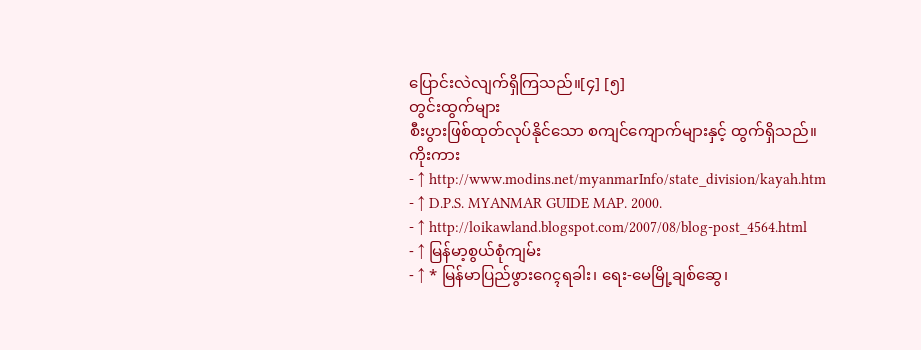ပြောင်းလဲလျက်ရှိကြသည်။[၄] [၅]
တွင်းထွက်များ
စီးပွားဖြစ်ထုတ်လုပ်နိုင်သော စကျင်ကျောက်များနှင့် ထွက်ရှိသည်။
ကိုးကား
- ↑ http://www.modins.net/myanmarInfo/state_division/kayah.htm
- ↑ D.P.S. MYANMAR GUIDE MAP. 2000.
- ↑ http://loikawland.blogspot.com/2007/08/blog-post_4564.html
- ↑ မြန်မာ့စွယ်စုံကျမ်း
- ↑ * မြန်မာပြည်ဖွားဂေၚရခါး၊ ရေး-မေမြို့ချစ်ဆွေ၊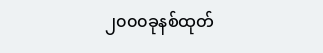၂၀၀၀ခုနစ်ထုတ်